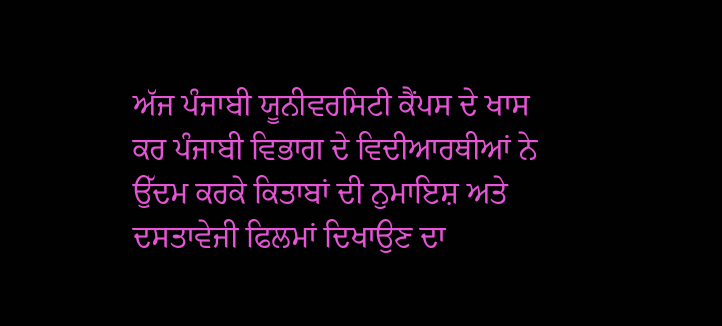ਅੱਜ ਪੰਜਾਬੀ ਯੂਨੀਵਰਸਿਟੀ ਕੈਂਪਸ ਦੇ ਖਾਸ ਕਰ ਪੰਜਾਬੀ ਵਿਭਾਗ ਦੇ ਵਿਦੀਆਰਥੀਆਂ ਨੇ ਉੱਦਮ ਕਰਕੇ ਕਿਤਾਬਾਂ ਦੀ ਨੁਮਾਇਸ਼ ਅਤੇ ਦਸਤਾਵੇਜੀ ਫਿਲਮਾਂ ਦਿਖਾਉਣ ਦਾ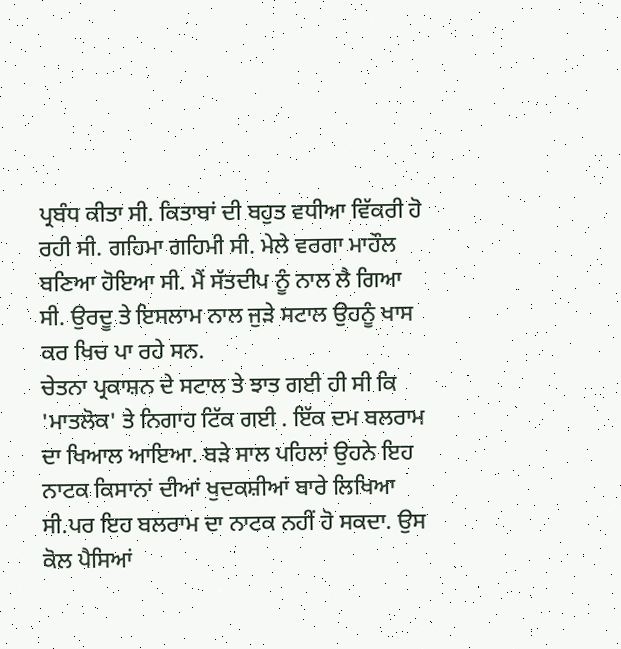ਪ੍ਰਬੰਧ ਕੀਤਾ ਸੀ. ਕਿਤਾਬਾਂ ਦੀ ਬਹੁਤ ਵਧੀਆ ਵਿੱਕਰੀ ਹੋ ਰਹੀ ਸੀ. ਗਹਿਮਾ ਗਹਿਮੀ ਸੀ. ਮੇਲੇ ਵਰਗਾ ਮਾਹੌਲ ਬਣਿਆ ਹੋਇਆ ਸੀ. ਮੈਂ ਸੱਤਦੀਪ ਨੂੰ ਨਾਲ ਲੈ ਗਿਆ ਸੀ. ਉਰਦੂ ਤੇ ਇਸਲਾਮ ਨਾਲ ਜੁੜੇ ਸਟਾਲ ਉਹਨੂੰ ਖਾਸ ਕਰ ਖਿਚ ਪਾ ਰਹੇ ਸਨ.
ਚੇਤਨਾ ਪ੍ਰਕਾਸ਼ਨ ਦੇ ਸਟਾਲ ਤੇ ਝਾਤ ਗਈ ਹੀ ਸੀ ਕਿ 'ਮਾਤਲੋਕ' ਤੇ ਨਿਗਾਹ ਟਿੱਕ ਗਈ . ਇੱਕ ਦਮ ਬਲਰਾਮ ਦਾ ਖਿਆਲ ਆਇਆ. ਬੜੇ ਸਾਲ ਪਹਿਲਾਂ ਉਹਨੇ ਇਹ ਨਾਟਕ ਕਿਸਾਨਾਂ ਦੀਆਂ ਖੁਦਕਸ਼ੀਆਂ ਬਾਰੇ ਲਿਖਿਆ ਸੀ.ਪਰ ਇਹ ਬਲਰਾਮ ਦਾ ਨਾਟਕ ਨਹੀਂ ਹੋ ਸਕਦਾ. ਉਸ ਕੋਲ ਪੈਸਿਆਂ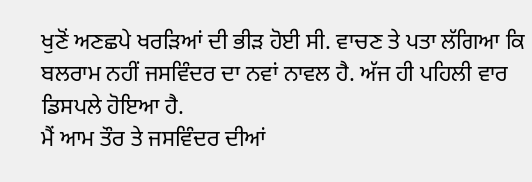ਖੁਣੋਂ ਅਣਛਪੇ ਖਰੜਿਆਂ ਦੀ ਭੀੜ ਹੋਈ ਸੀ. ਵਾਚਣ ਤੇ ਪਤਾ ਲੱਗਿਆ ਕਿ ਬਲਰਾਮ ਨਹੀਂ ਜਸਵਿੰਦਰ ਦਾ ਨਵਾਂ ਨਾਵਲ ਹੈ. ਅੱਜ ਹੀ ਪਹਿਲੀ ਵਾਰ ਡਿਸਪਲੇ ਹੋਇਆ ਹੈ.
ਮੈਂ ਆਮ ਤੌਰ ਤੇ ਜਸਵਿੰਦਰ ਦੀਆਂ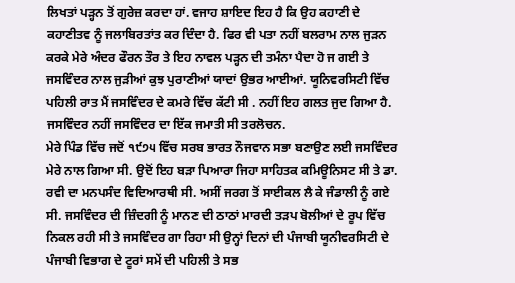ਲਿਖਤਾਂ ਪੜ੍ਹਨ ਤੋਂ ਗੁਰੇਜ਼ ਕਰਦਾ ਹਾਂ. ਵਜਾਹ ਸ਼ਾਇਦ ਇਹ ਹੈ ਕਿ ਉਹ ਕਹਾਣੀ ਦੇ ਕਹਾਣੀਤਵ ਨੂੰ ਜਲਾਬਿਰਤਾਂਤ ਕਰ ਦਿੰਦਾ ਹੈ. ਫਿਰ ਵੀ ਪਤਾ ਨਹੀਂ ਬਲਰਾਮ ਨਾਲ ਜੁੜਨ ਕਰਕੇ ਮੇਰੇ ਅੰਦਰ ਫੌਰਨ ਤੌਰ ਤੇ ਇਹ ਨਾਵਲ ਪੜ੍ਹਨ ਦੀ ਤਮੰਨਾ ਪੈਦਾ ਹੋ ਜ ਗਈ ਤੇ ਜਸਵਿੰਦਰ ਨਾਲ ਜੁੜੀਆਂ ਕੁਝ ਪੁਰਾਣੀਆਂ ਯਾਦਾਂ ਉਭਰ ਆਈਆਂ. ਯੂਨਿਵਰਸਿਟੀ ਵਿੱਚ ਪਹਿਲੀ ਰਾਤ ਮੈਂ ਜਸਵਿੰਦਰ ਦੇ ਕਮਰੇ ਵਿੱਚ ਕੱਟੀ ਸੀ . ਨਹੀਂ ਇਹ ਗਲਤ ਜੁਦ ਗਿਆ ਹੈ. ਜਸਵਿੰਦਰ ਨਹੀਂ ਜਸਵਿੰਦਰ ਦਾ ਇੱਕ ਜਮਾਤੀ ਸੀ ਤਰਲੋਚਨ.
ਮੇਰੇ ਪਿੰਡ ਵਿੱਚ ਜਦੋਂ ੧੯੭੫ ਵਿੱਚ ਸਰਬ ਭਾਰਤ ਨੌਜਵਾਨ ਸਭਾ ਬਣਾਉਣ ਲਈ ਜਸਵਿੰਦਰ ਮੇਰੇ ਨਾਲ ਗਿਆ ਸੀ. ਉਦੋਂ ਇਹ ਬੜਾ ਪਿਆਰਾ ਜਿਹਾ ਸਾਹਿਤਕ ਕਮਿਊਨਿਸਟ ਸੀ ਤੇ ਡਾ. ਰਵੀ ਦਾ ਮਨਪਸੰਦ ਵਿਦਿਆਰਥੀ ਸੀ. ਅਸੀਂ ਜਰਗ ਤੋਂ ਸਾਈਕਲ ਲੈ ਕੇ ਜੰਡਾਲੀ ਨੂੰ ਗਏ ਸੀ. ਜਸਵਿੰਦਰ ਦੀ ਜ਼ਿੰਦਗੀ ਨੂੰ ਮਾਨਣ ਦੀ ਠਾਠਾਂ ਮਾਰਦੀ ਤੜਪ ਬੋਲੀਆਂ ਦੇ ਰੂਪ ਵਿੱਚ ਨਿਕਲ ਰਹੀ ਸੀ ਤੇ ਜਸਵਿੰਦਰ ਗਾ ਰਿਹਾ ਸੀ ਉਨ੍ਹਾਂ ਦਿਨਾਂ ਦੀ ਪੰਜਾਬੀ ਯੂਨੀਵਰਸਿਟੀ ਦੇ ਪੰਜਾਬੀ ਵਿਭਾਗ ਦੇ ਟੂਰਾਂ ਸਮੇਂ ਦੀ ਪਹਿਲੀ ਤੇ ਸਭ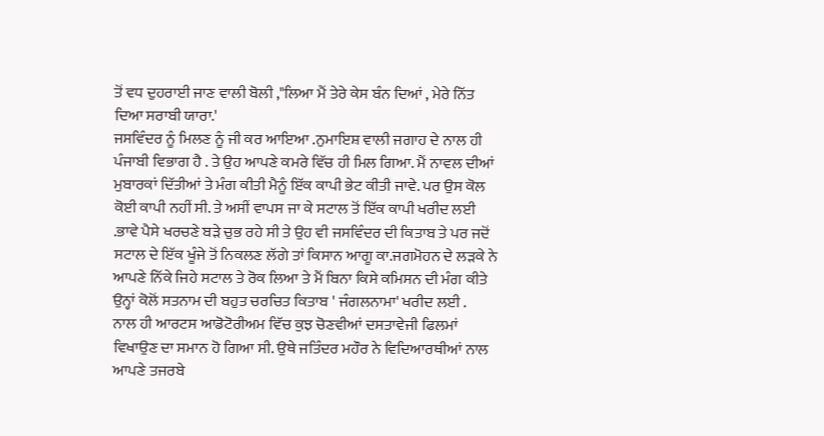ਤੋਂ ਵਧ ਦੁਹਰਾਈ ਜਾਣ ਵਾਲੀ ਬੋਲੀ ,"ਲਿਆ ਮੈਂ ਤੇਰੇ ਕੇਸ ਬੰਨ ਦਿਆਂ , ਮੇਰੇ ਨਿੱਤ ਦਿਆ ਸਰਾਬੀ ਯਾਰਾ.'
ਜਸਵਿੰਦਰ ਨੂੰ ਮਿਲਣ ਨੂੰ ਜੀ ਕਰ ਆਇਆ .ਨੁਮਾਇਸ਼ ਵਾਲੀ ਜਗਾਹ ਦੇ ਨਾਲ ਹੀ ਪੰਜਾਬੀ ਵਿਭਾਗ ਹੈ . ਤੇ ਉਹ ਆਪਣੇ ਕਮਰੇ ਵਿੱਚ ਹੀ ਮਿਲ ਗਿਆ. ਮੈਂ ਨਾਵਲ ਦੀਆਂ ਮੁਬਾਰਕਾਂ ਦਿੱਤੀਆਂ ਤੇ ਮੰਗ ਕੀਤੀ ਮੈਨੂੰ ਇੱਕ ਕਾਪੀ ਭੇਟ ਕੀਤੀ ਜਾਵੇ. ਪਰ ਉਸ ਕੋਲ ਕੋਈ ਕਾਪੀ ਨਹੀਂ ਸੀ. ਤੇ ਅਸੀਂ ਵਾਪਸ ਜਾ ਕੇ ਸਟਾਲ ਤੋਂ ਇੱਕ ਕਾਪੀ ਖਰੀਦ ਲਈ .ਭਾਵੇ ਪੈਸੇ ਖਰਚਣੇ ਬੜੇ ਚੁਭ ਰਹੇ ਸੀ ਤੇ ਉਹ ਵੀ ਜਸਵਿੰਦਰ ਦੀ ਕਿਤਾਬ ਤੇ ਪਰ ਜਦੋਂ ਸਟਾਲ ਦੇ ਇੱਕ ਖੂੰਜੇ ਤੋਂ ਨਿਕਲਣ ਲੱਗੇ ਤਾਂ ਕਿਸਾਨ ਆਗੂ ਕਾ.ਜਗਮੋਹਨ ਦੇ ਲੜਕੇ ਨੇ ਆਪਣੇ ਨਿੱਕੇ ਜਿਹੇ ਸਟਾਲ ਤੇ ਰੋਕ ਲਿਆ ਤੇ ਮੈਂ ਬਿਨਾ ਕਿਸੇ ਕਮਿਸਨ ਦੀ ਮੰਗ ਕੀਤੇ ਉਨ੍ਹਾਂ ਕੋਲੋਂ ਸਤਨਾਮ ਦੀ ਬਹੁਤ ਚਰਚਿਤ ਕਿਤਾਬ ' ਜੰਗਲਨਾਮਾ' ਖਰੀਦ ਲਈ .
ਨਾਲ ਹੀ ਆਰਟਸ ਆਡੋਟੋਰੀਅਮ ਵਿੱਚ ਕੁਝ ਚੋਣਵੀਆਂ ਦਸਤਾਵੇਜੀ ਫਿਲਮਾਂ ਵਿਖਾਉਣ ਦਾ ਸਮਾਨ ਹੋ ਗਿਆ ਸੀ. ਉਥੇ ਜਤਿੰਦਰ ਮਹੌਰ ਨੇ ਵਿਦਿਆਰਥੀਆਂ ਨਾਲ ਆਪਣੇ ਤਜਰਬੇ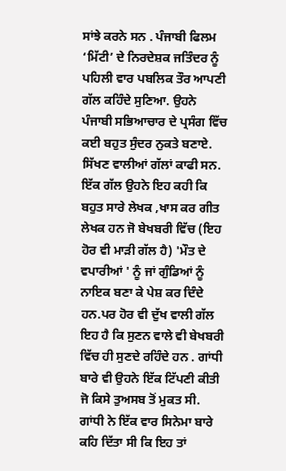ਸਾਂਝੇ ਕਰਨੇ ਸਨ . ਪੰਜਾਬੀ ਫਿਲਮ ‘ਮਿੱਟੀ’ ਦੇ ਨਿਰਦੇਸ਼ਕ ਜਤਿੰਦਰ ਨੂੰ ਪਹਿਲੀ ਵਾਰ ਪਬਲਿਕ ਤੌਰ ਆਪਣੀ ਗੱਲ ਕਹਿੰਦੇ ਸੁਣਿਆ. ਉਹਨੇ ਪੰਜਾਬੀ ਸਭਿਆਚਾਰ ਦੇ ਪ੍ਰਸੰਗ ਵਿੱਚ ਕਈ ਬਹੁਤ ਸੁੰਦਰ ਨੁਕਤੇ ਬਣਾਏ. ਸਿੱਖਣ ਵਾਲੀਆਂ ਗੱਲਾਂ ਕਾਫੀ ਸਨ. ਇੱਕ ਗੱਲ ਉਹਨੇ ਇਹ ਕਹੀ ਕਿ ਬਹੁਤ ਸਾਰੇ ਲੇਖਕ ,ਖਾਸ ਕਰ ਗੀਤ ਲੇਖਕ ਹਨ ਜੋ ਬੇਖਬਰੀ ਵਿੱਚ (ਇਹ ਹੋਰ ਵੀ ਮਾੜੀ ਗੱਲ ਹੈ) 'ਮੌਤ ਦੇ ਵਪਾਰੀਆਂ ' ਨੂੰ ਜਾਂ ਗੁੰਡਿਆਂ ਨੂੰ ਨਾਇਕ ਬਣਾ ਕੇ ਪੇਸ਼ ਕਰ ਦਿੰਦੇ ਹਨ.ਪਰ ਹੋਰ ਵੀ ਦੁੱਖ ਵਾਲੀ ਗੱਲ ਇਹ ਹੈ ਕਿ ਸੁਣਨ ਵਾਲੇ ਵੀ ਬੇਖਬਰੀ ਵਿੱਚ ਹੀ ਸੁਣਦੇ ਰਹਿੰਦੇ ਹਨ . ਗਾਂਧੀ ਬਾਰੇ ਵੀ ਉਹਨੇ ਇੱਕ ਟਿੱਪਣੀ ਕੀਤੀ ਜੋ ਕਿਸੇ ਤੁਅਸਬ ਤੋਂ ਮੁਕਤ ਸੀ. ਗਾਂਧੀ ਨੇ ਇੱਕ ਵਾਰ ਸਿਨੇਮਾ ਬਾਰੇ ਕਹਿ ਦਿੱਤਾ ਸੀ ਕਿ ਇਹ ਤਾਂ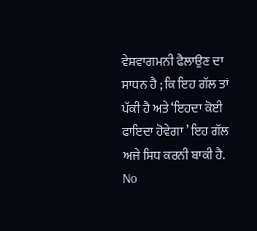ਵੇਸ਼ਵਾਗਮਨੀ ਫੈਲਾਉਣ ਦਾ ਸਾਧਨ ਹੈ ; ਕਿ ਇਹ ਗੱਲ ਤਾਂ ਪੱਕੀ ਹੈ ਅਤੇ ‘ਇਹਦਾ ਕੋਈ ਫਾਇਦਾ ਹੋਵੇਗਾ ’ ਇਹ ਗੱਲ ਅਜੇ ਸਿਧ ਕਰਨੀ ਬਾਕੀ ਹੈ.
No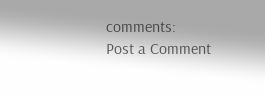comments:
Post a Comment